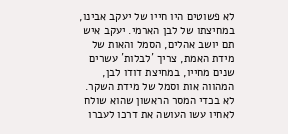לא פשוטים היו חייו של יעקב אבינו, במחיצתו של לבן הארמי. יעקב איש תם יושב אהלים, הסמל והאות של מידת האמת, צריך ´לבלות´ עשרים שנים מחייו, במחיצת דודו לבן, המהווה אות וסמל של מידת השקר. לא בכדי המסר הראשון שהוא שולח לאחיו עשו העושה את דרכו לעברו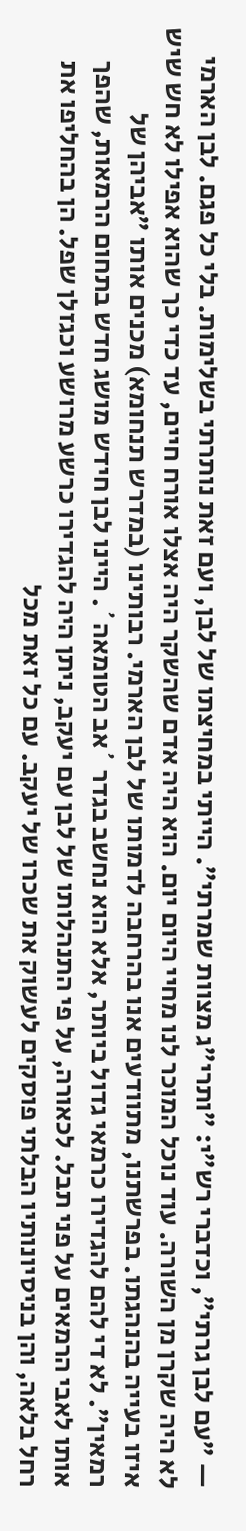— "עם לבן גרתי", וכדברי רש"י: "ותרי"ג מצוות שמרתי". הייתי במחיצתו של לבן, ועם זאת נותרתי בשלימות. בלי כל פגם. לבן הארמי לא היה שקרן מן השורה. עוד נוכל המוכר לנו מחיי היום יום. הוא היה אדם שהשקר היה אצלו אורח חיים, עד כדי כך שהוא אפילו לא חש שיש איזו בעייה בהנהגתו. בפרשתנו, מתוודעים אנו בהרחבה לדמותו של לבן הארמי. רבותינו (במדרש תנחומא) מכנים אותו "אביהן של רמאין". לא די להם להגדירו כרמאי גדול ביותר, אלא הוא נחשב בגדר ´אב הטומאה´. היינו לבן חידש מושג חדש בתחום הרמאות, שהפך אותו לאבי הרמאים על פני תבל. לכאורה, על פי התנהלותו של לבן עם יעקב, ניתן היה להגדירו כרשע מרושע וכגזלן שפל. הן בהחליפו את רחל בלאה, והן בניסיונותיו הבלתי פוסקים לעשוק את שכרו של יעקב. עם כל זאת מכל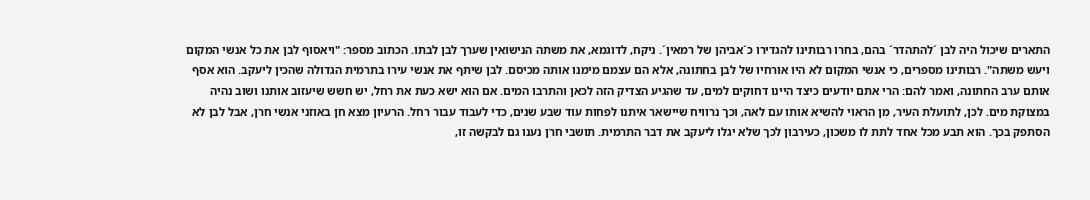התארים שיכול היה לבן ´להתהדר´ בהם, בחרו רבותינו להגדירו כ´אביהן של רמאין´. ניקח, לדוגמא, את משתה הנישואין שערך לבן לבתו. הכתוב מספר: "ויאסוף לבן את כל אנשי המקום ויעש משתה". רבותינו מספרים, כי אנשי המקום לא היו אורחיו של לבן בחתונה, אלא הם עצמם מימנו אותה מכיסם. לבן שיתף את אנשי עירו בתרמית הגדולה שהכין ליעקב. הוא אסף אותם ערב החתונה, ואמר להם: הרי אתם יודעים כיצד היינו דחוקים למים, עד שהגיע הצדיק הזה לכאן והתרבו המים. אם הוא ישא כעת את רחל, יש חשש שיעזוב אותנו ושוב נהיה במצוקת מים. לכן, לתועלת העיר, מן הראוי להשיא אותו עם לאה, וכך נרוויח שיישאר איתנו לפחות עוד שבע שנים, כדי לעבוד עבור רחל. הרעיון מצא חן באוזני אנשי חרן, אבל לבן לא הסתפק בכך. הוא תבע מכל אחד לתת לו משכון, כעירבון לכך שלא יגלו ליעקב את דבר התרמית. תושבי חרן נענו גם לבקשה זו,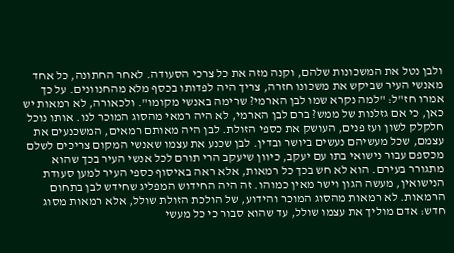ולבן נטל את המשכונות שלהם, וקנה מזה את כל צרכי הסעודה. לאחר החתונה, כל אחד מאנשי העיר שביקש את משכונו חזרה, צריך היה לפדותו בכסף מלא מהחנוונים. על כך אמרו חז"ל: "למה נקרא שמו לבן הארמי? שרימה באנשי מקומו". ולכאורה, לא רמאות יש כאן, כי אם גזלנות של ממש? ברם לבן הארמי, לא היה רמאי מהסוג המוכר לנו. אותו נוכל חלקלק לשון ועז פנים, העושק את כספי הזולת. לבן היה מאותם רמאים, המשכנעים את עצמם, שכל מעשיהם נעשים ביושר ובדין. לבן שכנע את עצמו שאנשי המקום צריכים לשלם מכספם עבור נישואי בתו עם יעקב, כיוון שיעקב הרי תורם לכל אנשי העיר בכך שהוא מתגורר בעירם. הוא לא חש בכך כל רמאות, אלא ראה באיסוף כספי העיר למען סעודת הנישואין, מעשה הגון וישר מאין כמוהו. זה היה החידוש המפליג שחידש לבן בתחום הרמאות. לא רמאות מהסוג המוכר והידוע, של הולכת הזולת שולל, אלא רמאות מסוג חדש: אדם מוליך את עצמו שולל, עד שהוא סבור כי כל מעשי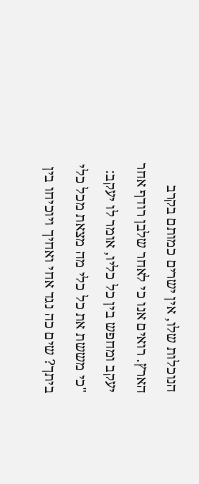הנוכלות שלו, אין ישרים כמותם בקרב הארץ. רואים אנו כי לאחר שלבן רודף אחר יעקב ומחפש בין כל כליו, אומר לו יעקב: "כי מששת את כל כלי מה מצאת מכל כלי ביתך? שים כה נגד אחי ואחיך ויוכיחו בין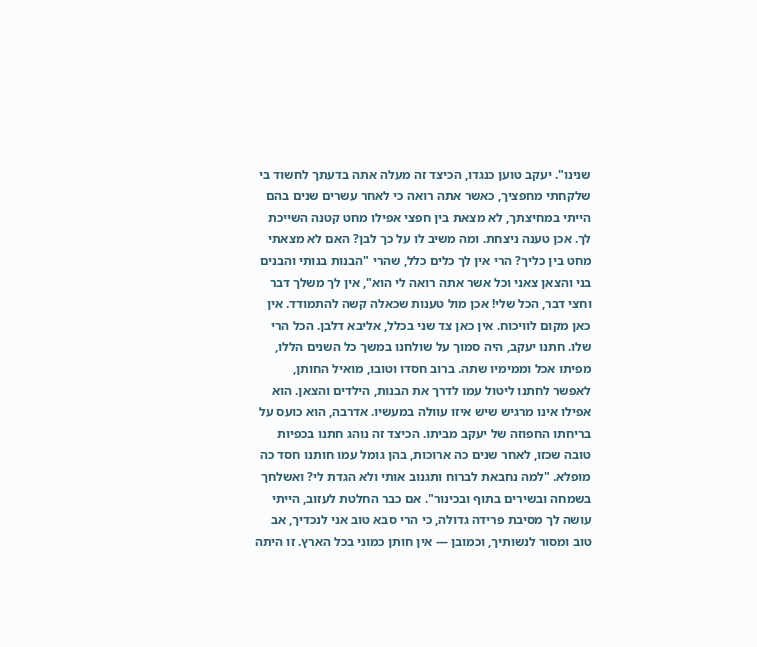שנינו". יעקב טוען כנגדו, הכיצד זה מעלה אתה בדעתך לחשוד בי שלקחתי מחפציך, כאשר אתה רואה כי לאחר עשרים שנים בהם הייתי במחיצתך, לא מצאת בין חפצי אפילו מחט קטנה השייכת לך. אכן טענה ניצחת. ומה משיב לו על כך לבן? האם לא מצאתי מחט בין כליך? הרי אין לך כלים כלל, שהרי "הבנות בנותי והבנים בני והצאן צאני וכל אשר אתה רואה לי הוא", אין לך משלך דבר וחצי דבר, הכל שלי! אכן מול טענות שכאלה קשה להתמודד. אין כאן מקום לוויכוח. אין כאן צד שני בכלל, אליבא דלבן. הכל הרי שלו. חתנו יעקב, היה סמוך על שולחנו במשך כל השנים הללו, מפיתו אכל וממימיו שתה. ברוב חסדו וטובו, מואיל החותן, לאפשר לחתנו ליטול עמו לדרך את הבנות, הילדים והצאן. הוא אפילו אינו מרגיש שיש איזו עוולה במעשיו. אדרבה, הוא כועס על בריחתו החפוזה של יעקב מביתו. הכיצד זה נוהג חתנו בכפיות טובה שכזו, לאחר שנים כה ארוכות, בהן גומל עמו חותנו חסד כה מופלא. "למה נחבאת לברוח ותגנוב אותי ולא הגדת לי? ואשלחך בשמחה ובשירים בתוף ובכינור". אם כבר החלטת לעזוב, הייתי עושה לך מסיבת פרידה גדולה, כי הרי סבא טוב אני לנכדיך, אב טוב ומסור לנשותיך, וכמובן — אין חותן כמוני בכל הארץ. זו היתה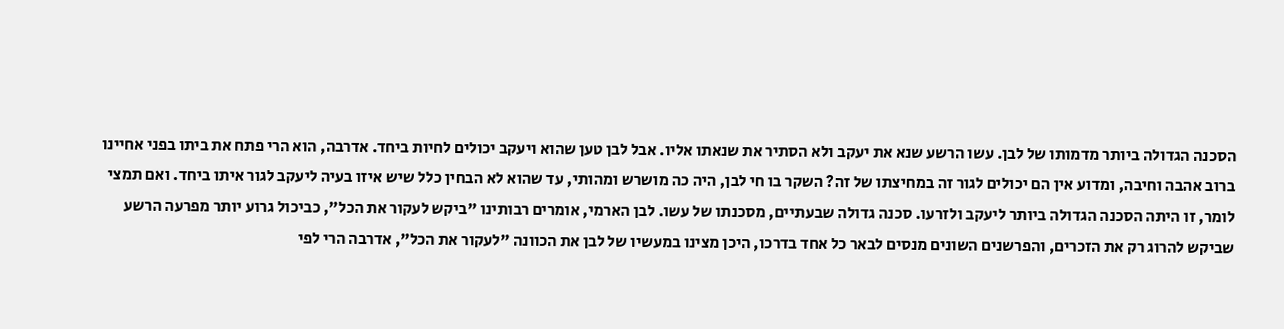הסכנה הגדולה ביותר מדמותו של לבן. עשו הרשע שנא את יעקב ולא הסתיר את שנאתו אליו. אבל לבן טען שהוא ויעקב יכולים לחיות ביחד. אדרבה, הוא הרי פתח את ביתו בפני אחיינו ברוב אהבה וחיבה, ומדוע אין הם יכולים לגור זה במחיצתו של זה? השקר בו חי לבן, היה כה מושרש ומהותי, עד שהוא לא הבחין כלל שיש איזו בעיה ליעקב לגור איתו ביחד. ואם תמצי לומר, זו היתה הסכנה הגדולה ביותר ליעקב ולזרעו. סכנה גדולה שבעתיים, מסכנתו של עשו. לבן הארמי, אומרים רבותינו "ביקש לעקור את הכל", כביכול גרוע יותר מפרעה הרשע שביקש להרוג רק את הזכרים, והפרשנים השונים מנסים לבאר כל אחד בדרכו, היכן מצינו במעשיו של לבן את הכוונה "לעקור את הכל", אדרבה הרי לפי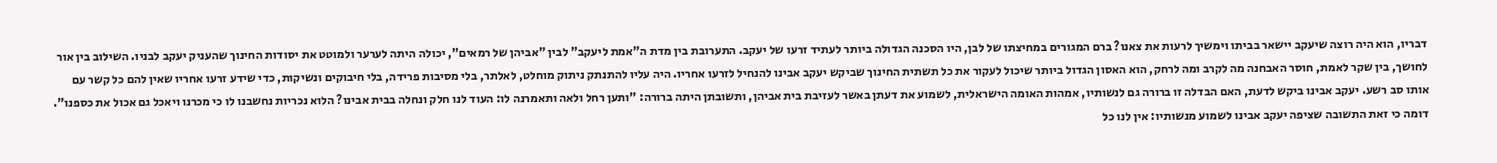דבריו, הוא היה רוצה שיעקב יישאר בביתו וימשיך לרעות את צאנו? ברם המגורים במחיצתו של לבן, היו הסכנה הגדולה ביותר לעתיד זרעו של יעקב. התערובת בין מדת ה"אמת ליעקב" לבין "אביהן של רמאים", יכולה היתה לערער ולמוטט את יסודות החינוך שהעניק יעקב לבניו. השילוב בין אור לחושך, בין שקר לאמת, חוסר האבחנה מה לקרב ומה לרחק, הוא האסון הגדול ביותר שיכול לעקור את כל תשתית החינוך שביקש יעקב אבינו להנחיל לזרעו אחריו. היה עליו להתנתק ניתוק מוחלט, לאלתר, בלי מסיבות פרידה, בלי חיבוקים ונשיקות, כדי שידע זרעו אחריו שאין להם כל קשר עם אותו סב רשע. יעקב אבינו ביקש לדעת, האם הבדלה זו ברורה גם לנשותיו, אמהות האומה הישראלית, לשמוע את דעתן באשר לעזיבת בית אביהן, ותשובתן היתה ברורה: "ותען רחל ולאה ותאמרנה לו: העוד לנו חלק ונחלה בבית אבינו? הלוא נכריות נחשבנו לו כי מכרנו ויאכל גם אכול את כספנו". דומה כי זאת התשובה שציפה יעקב אבינו לשמוע מנשותיו: אין לנו כל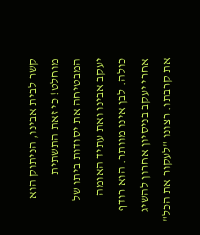קשר לבית אבינו, הניתוק הוא מוחלט! כי זאת התשתית המבטיחה את יסודות ביתו של יעקב אבינו ואת עתיד האומה כולה. לבן אינו מוותר. הוא רודף אחרי יעקב בניסיון אחרון להשיג את קרבתו. רצונו "לעקור את הכל"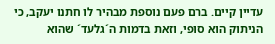עדיין קיים. ברם פעם נוספת מבהיר לו חתנו יעקב, כי הניתוק הוא סופי, וזאת בדמות ה´גלעד´ שהוא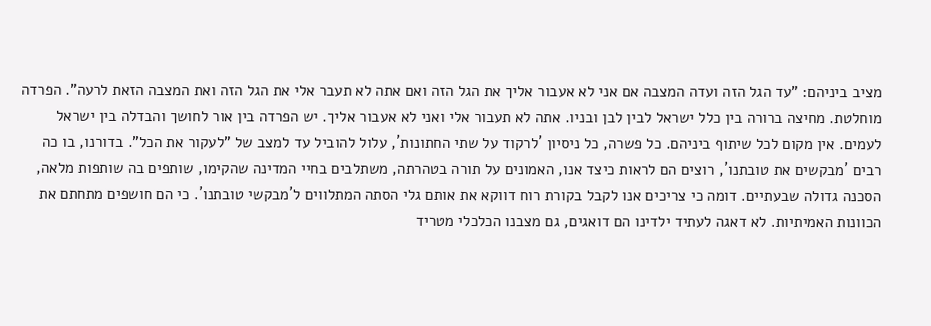מציב ביניהם: "עד הגל הזה ועדה המצבה אם אני לא אעבור אליך את הגל הזה ואם אתה לא תעבר אלי את הגל הזה ואת המצבה הזאת לרעה". הפרדה מוחלטת. מחיצה ברורה בין כלל ישראל לבין לבן ובניו. אתה לא תעבור אלי ואני לא אעבור אליך. יש הפרדה בין אור לחושך והבדלה בין ישראל לעמים. אין מקום לכל שיתוף ביניהם. כל פשרה, כל ניסיון ´לרקוד על שתי החתונות´, עלול להוביל עד למצב של "לעקור את הכל". בדורנו, בו כה רבים ´מבקשים את טובתנו´, רוצים הם לראות כיצד אנו, האמונים על תורה בטהרתה, משתלבים בחיי המדינה שהקימו, שותפים בה שותפות מלאה, הסכנה גדולה שבעתיים. דומה כי צריכים אנו לקבל בקורת רוח דווקא את אותם גלי הסתה המתלווים ל´מבקשי טובתנו´. כי הם חושפים מתחתם את הכוונות האמיתיות. לא דאגה לעתיד ילדינו הם דואגים, גם מצבנו הכלכלי מטריד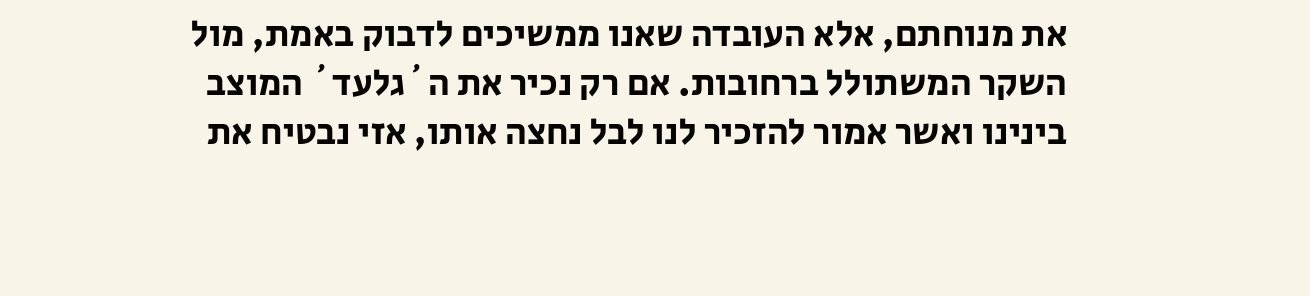את מנוחתם, אלא העובדה שאנו ממשיכים לדבוק באמת, מול השקר המשתולל ברחובות. אם רק נכיר את ה´גלעד´ המוצב בינינו ואשר אמור להזכיר לנו לבל נחצה אותו, אזי נבטיח את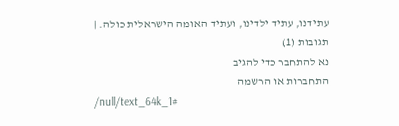עתידנו, עתיד ילדינו, ועתיד האומה הישראלית כולה. |
תגובות (1)
נא להתחבר כדי להגיב
התחברות או הרשמה
/null/text_64k_1#